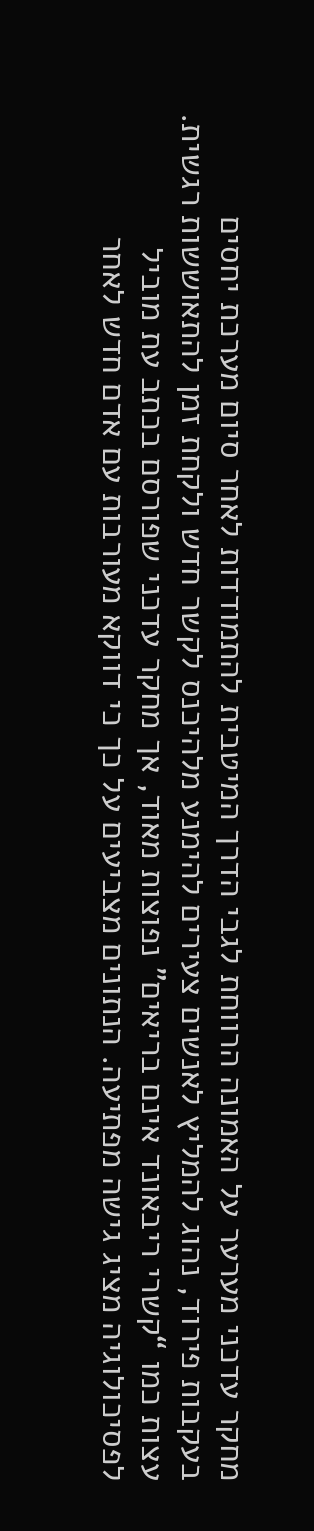מחקר עדכני מערער על האמונה הרווחת לגבי הדרך המיטבית להתמודדות לאחר סיום מערכת יחסים
בעקבות פירוד, נהוג להמליץ לאנשים צעירים להימנע מלהיכנס לקשר חדש ולקחת זמן להתאוששות רגשית. עצות כמו “קשרי ריבאונד אינם בריאים” נפוצות מאוד, אך מחקר עדכני שפורסם בכתב עת מוביל לפסיכולוגיה מציג גישה מפתיעה. הנתונים מצביעים על כך כי דווקא מעורבות עם אדם חדש לאחר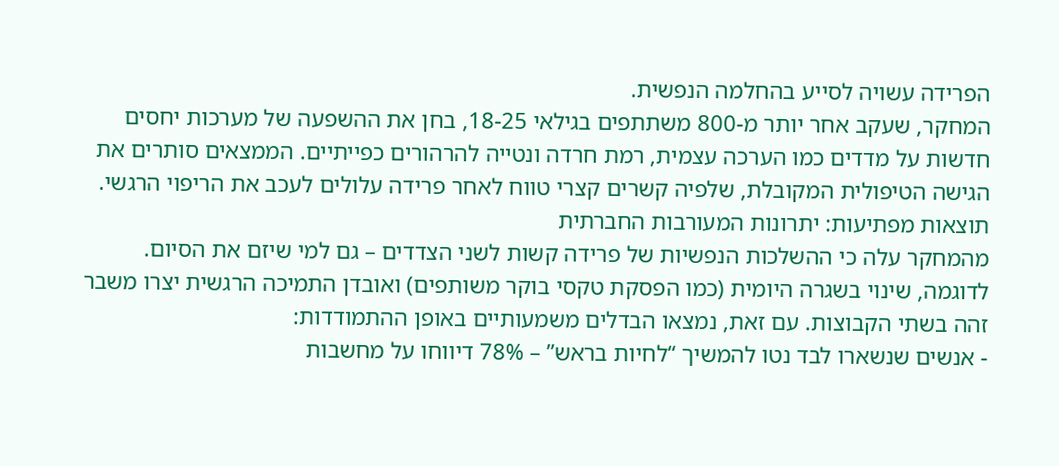הפרידה עשויה לסייע בהחלמה הנפשית.
המחקר, שעקב אחר יותר מ-800 משתתפים בגילאי 18-25, בחן את ההשפעה של מערכות יחסים חדשות על מדדים כמו הערכה עצמית, רמת חרדה ונטייה להרהורים כפייתיים. הממצאים סותרים את הגישה הטיפולית המקובלת, שלפיה קשרים קצרי טווח לאחר פרידה עלולים לעכב את הריפוי הרגשי.
תוצאות מפתיעות: יתרונות המעורבות החברתית
מהמחקר עלה כי ההשלכות הנפשיות של פרידה קשות לשני הצדדים – גם למי שיזם את הסיום. לדוגמה, שינוי בשגרה היומית (כמו הפסקת טקסי בוקר משותפים) ואובדן התמיכה הרגשית יצרו משבר זהה בשתי הקבוצות. עם זאת, נמצאו הבדלים משמעותיים באופן ההתמודדות:
- אנשים שנשארו לבד נטו להמשיך “לחיות בראש” – 78% דיווחו על מחשבות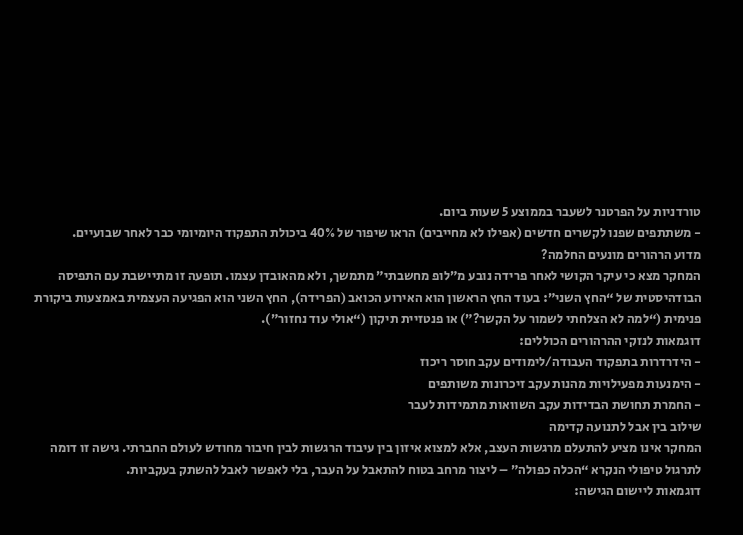טורדניות על הפרטנר לשעבר בממוצע 5 שעות ביום.
- משתתפים שפנו לקשרים חדשים (אפילו לא מחייבים) הראו שיפור של 40% ביכולת התפקוד היומיומי כבר לאחר שבועיים.
מדוע הרהורים מונעים החלמה?
המחקר מצא כי עיקר הקושי לאחר פרידה נובע מ”לופ מחשבתי” מתמשך, ולא מהאובדן עצמו. תופעה זו מתיישבת עם התפיסה הבודהיסטית של “החץ השני”: בעוד החץ הראשון הוא האירוע הכואב (הפרידה), החץ השני הוא הפגיעה העצמית באמצעות ביקורת פנימית (“למה לא הצלחתי לשמור על הקשר?”) או פנטזיית תיקון (“אולי עוד נחזור”).
דוגמאות לנזקי ההרהורים הכוללים:
- הידרדרות בתפקוד העבודה/לימודים עקב חוסר ריכוז
- הימנעות מפעילויות מהנות עקב זיכרונות משותפים
- החמרת תחושת הבדידות עקב השוואות מתמידות לעבר
שילוב בין אבל לתנועה קדימה
המחקר אינו מציע להתעלם מרגשות העצב, אלא למצוא איזון בין עיבוד הרגשות לבין חיבור מחודש לעולם החברתי. גישה זו דומה לתרגול טיפולי הנקרא “הכלה כפולה” – ליצור מרחב בטוח להתאבל על העבר, בלי לאפשר לאבל להשתק בעקביות.
דוגמאות ליישום הגישה: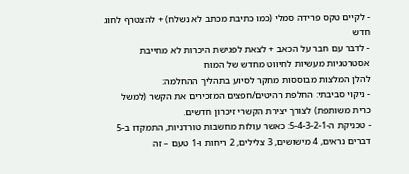- לקיים טקס פרידה סמלי (כמו כתיבת מכתב לא נשלח) + להצטרף לחוג חדש
- לדבר עם חבר על הכאב + לצאת לפגישת היכרות לא מחייבת
אסטרטגיות מעשיות לחיווט מחדש של המוח
להלן המלצות מבוססות מחקר לסיוע בתהליך ההחלמה:
- ניקוי סביבתי: החלפת רהיטים/חפצים המזכירים את הקשר (למשל כרית משותפת) לצורך יצירת הקשרי זיכרון חדשים.
- טכניקת ה-5-4-3-2-1: כאשר עולות מחשבות טורדניות, התמקדו ב-5 דברים נראים, 4 מישושים, 3 צלילים, 2 ריחות ו-1 טעם – זה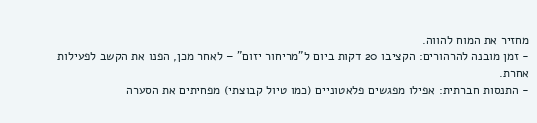מחזיר את המוח להווה.
- זמן מובנה להרהורים: הקציבו 20 דקות ביום ל”מריחור יזום” – לאחר מכן, הפנו את הקשב לפעילות אחרת.
- התנסות חברתית: אפילו מפגשים פלאטוניים (כמו טיול קבוצתי) מפחיתים את הסערה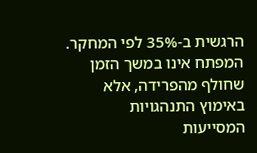הרגשית ב-35% לפי המחקר.
המפתח אינו במשך הזמן שחולף מהפרידה, אלא באימוץ התנהגויות המסייעות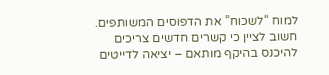למוח “לשכוח” את הדפוסים המשותפים. חשוב לציין כי קשרים חדשים צריכים להיכנס בהיקף מותאם – יציאה לדייטים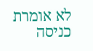לא אומרת כניסה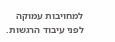למחויבות עמוקה לפני עיבוד הרגשות.